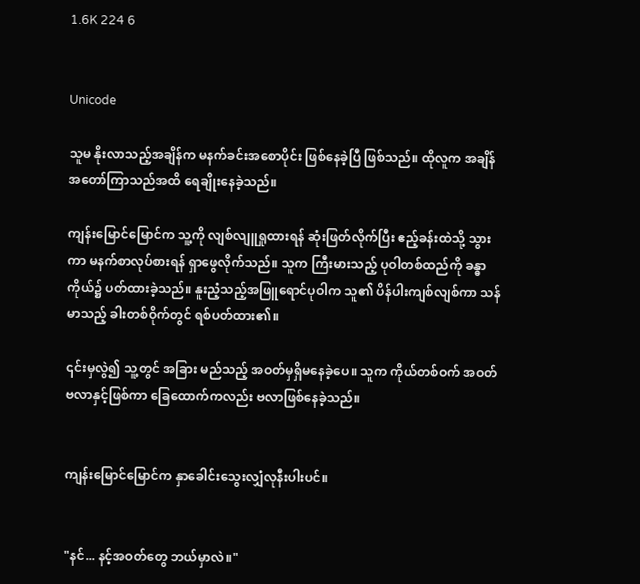1.6K 224 6


Unicode

သူမ နိုးလာသည့်အချိန်က မနက်ခင်းအစောပိုင်း ဖြစ်နေခဲ့ပြီ ဖြစ်သည်။ ထိုလူက အချိန်အတော်ကြာသည်အထိ ရေချိုးနေခဲ့သည်။

ကျန်းမြောင်မြောင်က သူ့ကို လျစ်လျူရှုထားရန် ဆုံးဖြတ်လိုက်ပြီး ဧည့်ခန်းထဲသို့ သွားကာ မနက်စာလုပ်စားရန် ရှာဖွေလိုက်သည်။ သူက ကြီးမားသည့် ပုဝါတစ်ထည်ကို ခန္ဓာကိုယ်၌ ပတ်ထားခဲ့သည်။ နူးညံ့သည့်အဖြူရောင်ပုဝါက သူ၏ ပိန်ပါးကျစ်လျစ်ကာ သန်မာသည့် ခါးတစ်ဝိုက်တွင် ရစ်ပတ်ထား၏။

၎င်းမှလွဲ၍ သူ့တွင် အခြား မည်သည့် အဝတ်မှရှိမနေခဲ့ပေ။ သူက ကိုယ်တစ်ဝက် အဝတ်ဗလာနှင့်ဖြစ်ကာ ခြေထောက်ကလည်း ဗလာဖြစ်နေခဲ့သည်။


ကျန်းမြောင်မြောင်က နှာခေါင်းသွေးလျှံလုနီးပါးပင်။


"နင်... နင့်အဝတ်တွေ ဘယ်မှာလဲ။"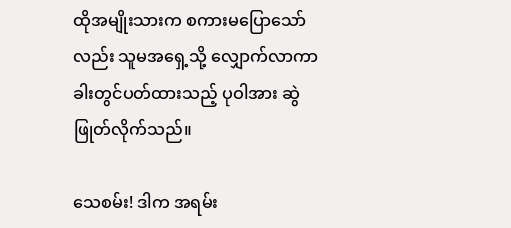ထိုအမျိုးသားက စကားမပြောသော်လည်း သူမအရှေ့သို့ လျှောက်လာကာ ခါးတွင်ပတ်ထားသည့် ပုဝါအား ဆွဲဖြုတ်လိုက်သည်။

သေစမ်း! ဒါက အရမ်း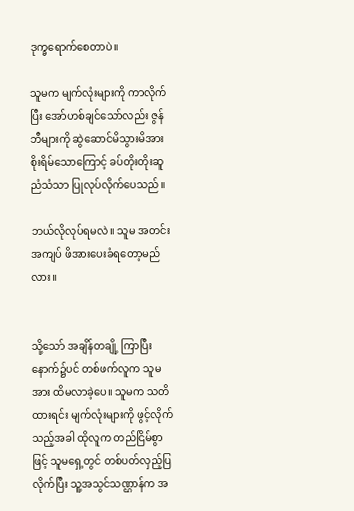ဒုက္ခရောက်စေတာပဲ။

သူမက မျက်လုံးများကို ကာလိုက်ပြီး အော်ဟစ်ချင်သော်လည်း ဇွန်ဘီများကို ဆွဲဆောင်မိသွားမိအား စိုးရိမ်သောကြောင့် ခပ်တိုးတိုးဆူညံသံသာ ပြုလုပ်လိုက်ပေသည်။

ဘယ်လိုလုပ်ရမလဲ။ သူမ အတင်းအကျပ် ဖိအားပေးခံရတော့မည်လား။


သို့သော် အချိန်တချို့ ကြာပြီးနောက်၌ပင် တစ်ဖက်လူက သူမအား ထိမလာခဲ့ပေ။ သူမက သတိထားရင်း မျက်လုံးများကို ဖွင့်လိုက်သည့်အခါ ထိုလူက တည်ငြိမ်စွာဖြင့် သူမရှေ့တွင် တစ်ပတ်လှည့်ပြလိုက်ပြီး သူ့အသွင်သဏ္ဌာန်က အ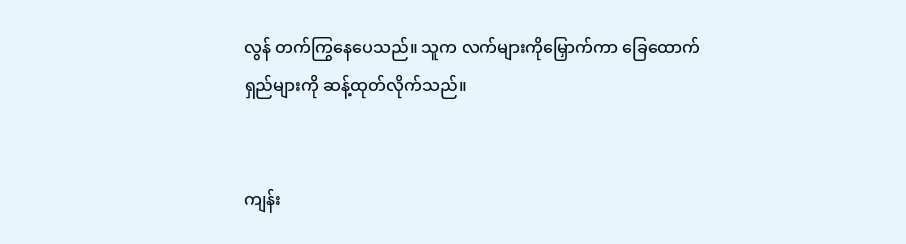လွန် တက်ကြွနေပေသည်။ သူက လက်များကိုမြှောက်ကာ ခြေထောက်ရှည်များကို ဆန့်ထုတ်လိုက်သည်။


ကျန်း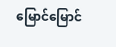မြောင်မြောင်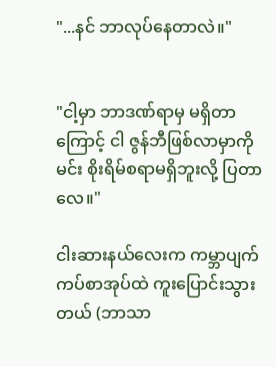"...နင် ဘာလုပ်နေတာလဲ။"


"ငါ့မှာ ဘာဒဏ်ရာမှ မရှိတာကြောင့် ငါ ဇွန်ဘီဖြစ်လာမှာကို မင်း စိုးရိမ်စရာမရှိဘူးလို့ ပြတာလေ။"

ငါးဆားနယ်လေးက ကမ္ဘာပျက်ကပ်စာအုပ်ထဲ ကူးပြောင်းသွားတယ် (ဘာသာ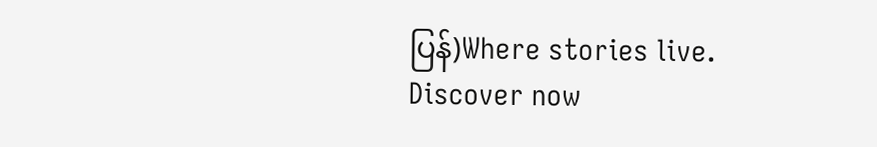ပြန်)Where stories live. Discover now